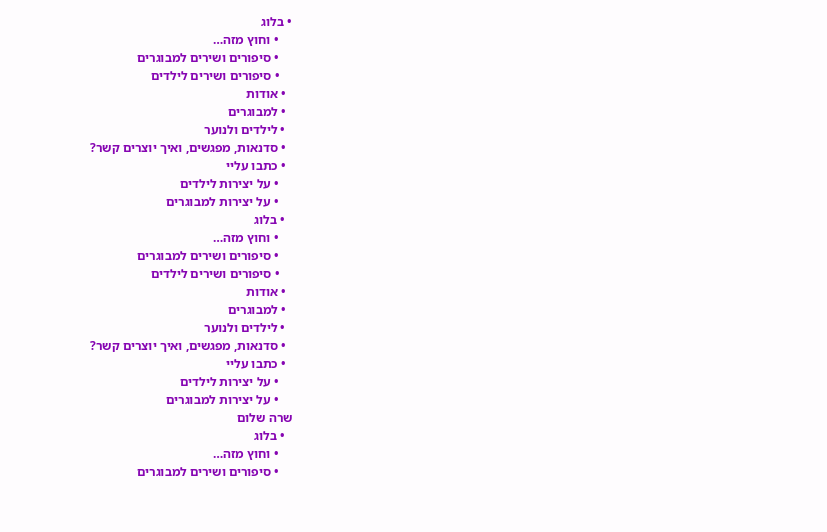• בלוג
    • וחוץ מזה…
    • סיפורים ושירים למבוגרים
    • סיפורים ושירים לילדים
  • אודות
  • למבוגרים
  • לילדים ולנוער
  • סדנאות, מפגשים, ואיך יוצרים קשר?
  • כתבו עליי
    • על יצירות לילדים
    • על יצירות למבוגרים
  • בלוג
    • וחוץ מזה…
    • סיפורים ושירים למבוגרים
    • סיפורים ושירים לילדים
  • אודות
  • למבוגרים
  • לילדים ולנוער
  • סדנאות, מפגשים, ואיך יוצרים קשר?
  • כתבו עליי
    • על יצירות לילדים
    • על יצירות למבוגרים
שרה שלום
  • בלוג
    • וחוץ מזה…
    • סיפורים ושירים למבוגרים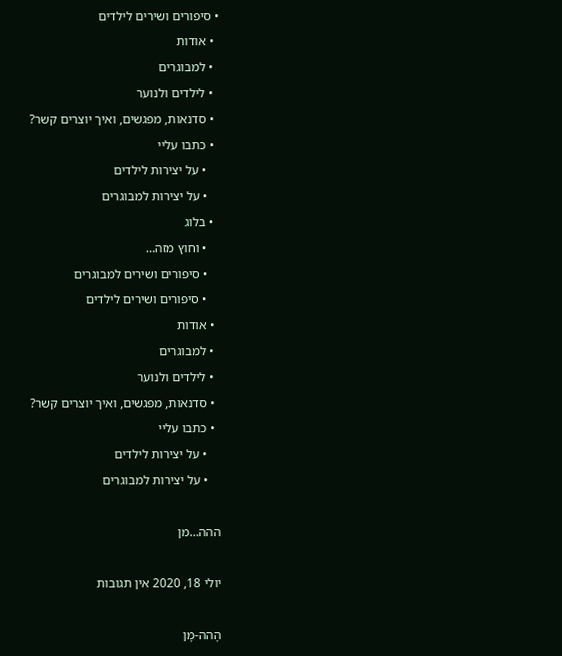• סיפורים ושירים לילדים
  • אודות
  • למבוגרים
  • לילדים ולנוער
  • סדנאות, מפגשים, ואיך יוצרים קשר?
  • כתבו עליי
    • על יצירות לילדים
    • על יצירות למבוגרים
  • בלוג
    • וחוץ מזה…
    • סיפורים ושירים למבוגרים
    • סיפורים ושירים לילדים
  • אודות
  • למבוגרים
  • לילדים ולנוער
  • סדנאות, מפגשים, ואיך יוצרים קשר?
  • כתבו עליי
    • על יצירות לילדים
    • על יצירות למבוגרים

ההה…מן

יולי 18, 2020 אין תגובות

הָהה-מָן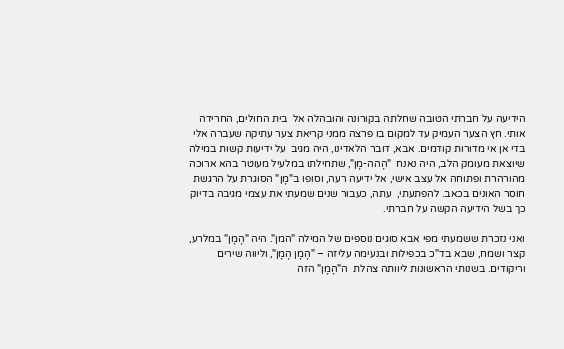הידיעה על חברתי הטובה שחלתה בקורונה והובהלה אל  בית החולים, החרידה אותי. חץ הצער העמיק עד למקום בו פרצה ממני קריאת צער עתיקה שעברה אלי בדי אן אי מדורות קודמים. אבא, דובר הלאדינו, היה מגיב  על ידיעות קשות במילה שיוצאת מעומק הלב, היה נאנח  "הָהה-מָן", שתחילתו במלעיל מעוטר בהא ארוכה מהורהרת ופתוחה אל עצב אישי, אל ידיעה רעה, וסופו ב"מָן" הסוגרת על הרגשת חוסר האונים בכאב. להפתעתי,  עתה, כעבור שנים שמעתי את עצמי מגיבה בדיוק כך בשל הידיעה הקשה על חברתי.

ואני נזכרת ששמעתי מפי אבא סוגים נוספים של המילה "המן". היה "הָמָן" במלרע, קצר ושמח, שבא בד"כ בכפילות ובנעימה עליזה – "הָמָן הָמָן", וליווה שירים וריקודים. בשנותי הראשונות ליוותה צהלת  ה"הָמָן" הזה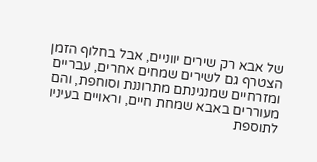של אבא רק שירים יווניים, אבל בחלוף הזמן הצטרף גם לשירים שמחים אחרים, עבריים ומזרחיים שמנגינתם מתרוננת וסוחפת, והם מעוררים באבא שמחת חיים, וראויים בעיניו לתוספת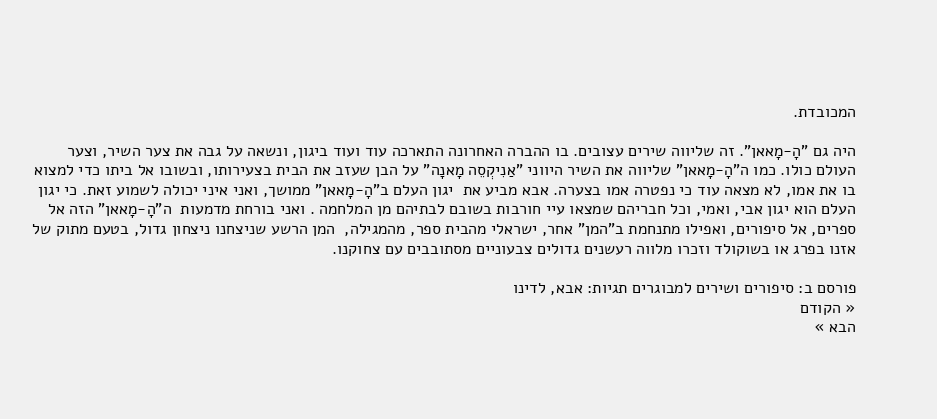המכובדת.

היה גם "הָ-מָאאן". זה שליווה שירים עצובים. בו ההברה האחרונה התארכה עוד ועוד ביגון, ונשאה על גבה את צער השיר, וצער העולם כולו. כמו ה"הָ-מָאאן" שליווה את השיר היווני "אַנִיקְסֵה מָאנָה" על הבן שעזב את הבית בצעירותו, ובשובו אל ביתו כדי למצוא בו את אמו, לא מצאה עוד כי נפטרה אמו בצערה. אבא מביע את  יגון העלם ב"הָ-מָאאן" ממושך, ואני איני יכולה לשמוע זאת. כי יגון העלם הוא יגון אבי, ואמי, וכל חבריהם שמצאו עיי חורבות בשובם לבתיהם מן המלחמה . ואני בורחת מדמעות  ה"הָ-מָאאן" הזה אל ספרים, אל סיפורים, ואפילו מתנחמת ב"המן" אחר, ישראלי מהבית ספר, מהמגילה,  המן הרשע שניצחנו ניצחון גדול, בטעם מתוק של  אזנו בפרג או בשוקולד וזכרו מלווה רעשנים גדולים צבעוניים מסתובבים עם צחוקנו.

פורסם ב: סיפורים ושירים למבוגרים תגיות: אבא, לדינו
« הקודם
הבא »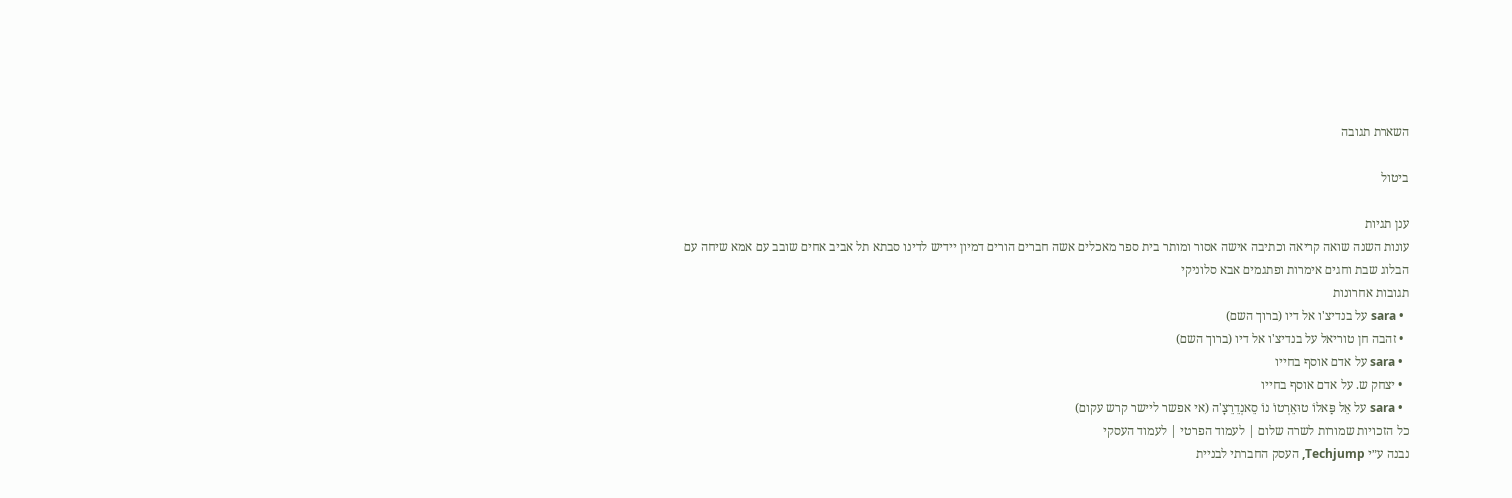השארת תגובה

ביטול

ענן תגיות
עונות השנה שואה קריאה וכתיבה אישה אסור ומותר בית ספר מאכלים אשה חברים הורים דמיון יידיש לדינו סבתא תל אביב אחים שובב עם אמא שיחה עם הבלוג שבת וחגים אימרות ופתגמים אבא סלוניקי
תגובות אחרונות
  • sara על בנדיצ'ו אל דיו (ברוך השם)
  • זהבה חן טוריאל על בנדיצ'ו אל דיו (ברוך השם)
  • sara על אדם אוסף בחייו
  • יצחק ש. על אדם אוסף בחייו
  • sara על אֵל פַּאלוֹ טוּאֵרְטוֹ נוֹ סֵאנְדֵרֵצָ'ה (אי אפשר ליישר קרש עקום)
כל הזכויות שמורות לשרה שלום | לעמוד הפרטי | לעמוד העסקי
נבנה ע״י Techjump, העסק החברתי לבניית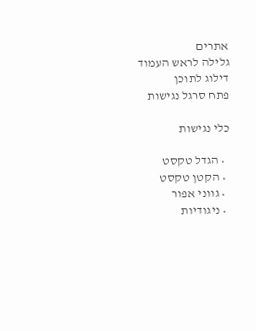אתרים
גלילה לראש העמוד
דילוג לתוכן
פתח סרגל נגישות

כלי נגישות

  • הגדל טקסט
  • הקטן טקסט
  • גווני אפור
  • ניגודיות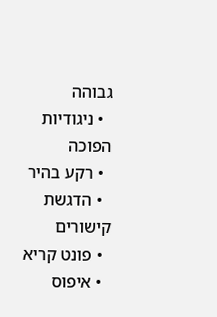גבוהה
  • ניגודיות הפוכה
  • רקע בהיר
  • הדגשת קישורים
  • פונט קריא
  • איפוס